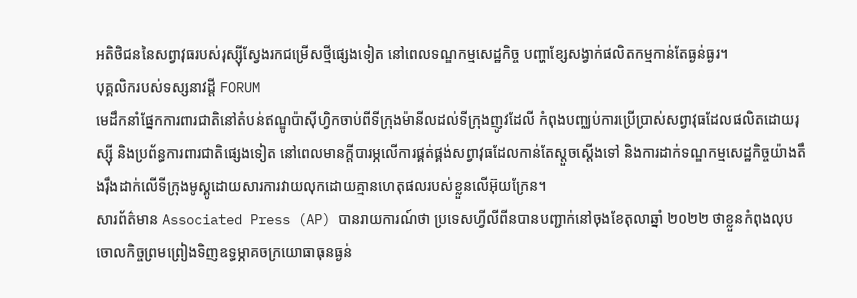អតិថិជននៃសព្វាវុធរបស់រុស្ស៊ីស្វែងរកជម្រើសថ្មីផ្សេងទៀត នៅពេលទណ្ឌកម្មសេដ្ឋកិច្ច បញ្ហាខ្សែសង្វាក់ផលិតកម្មកាន់តែធ្ងន់ធ្ងរ។
បុគ្គលិករបស់ទស្សនាវដ្តី FORUM
មេដឹកនាំផ្នែកការពារជាតិនៅតំបន់ឥណ្ឌូប៉ាស៊ីហ្វិកចាប់ពីទីក្រុងម៉ានីលដល់ទីក្រុងញូវដែលី កំពុងបញ្ឈប់ការប្រើប្រាស់សព្វាវុធដែលផលិតដោយរុស្ស៊ី និងប្រព័ន្ធការពារជាតិផ្សេងទៀត នៅពេលមានក្តីបារម្ភលើការផ្គត់ផ្គង់សព្វាវុធដែលកាន់តែស្ដួចស្ដើងទៅ និងការដាក់ទណ្ឌកម្មសេដ្ឋកិច្ចយ៉ាងតឹងរ៉ឹងដាក់លើទីក្រុងមូស្គូដោយសារការវាយលុកដោយគ្មានហេតុផលរបស់ខ្លួនលើអ៊ុយក្រែន។
សារព័ត៌មាន Associated Press (AP) បានរាយការណ៍ថា ប្រទេសហ្វីលីពីនបានបញ្ជាក់នៅចុងខែតុលាឆ្នាំ ២០២២ ថាខ្លួនកំពុងលុបចោលកិច្ចព្រមព្រៀងទិញឧទ្ធម្ភាគចក្រយោធាធុនធ្ងន់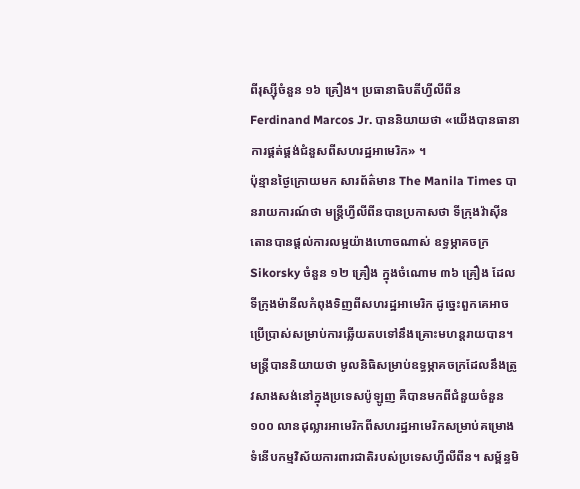ពីរុស្ស៊ីចំនួន ១៦ គ្រឿង។ ប្រធានាធិបតីហ្វីលីពីន Ferdinand Marcos Jr. បាននិយាយថា «យើងបានធានាការផ្គត់ផ្គង់ជំនួសពីសហរដ្ឋអាមេរិក» ។
ប៉ុន្មានថ្ងៃក្រោយមក សារព័ត៌មាន The Manila Times បានរាយការណ៍ថា មន្ត្រីហ្វីលីពីនបានប្រកាសថា ទីក្រុងវ៉ាស៊ីនតោនបានផ្តល់ការលម្អយ៉ាងហោចណាស់ ឧទ្ធម្ភាគចក្រ Sikorsky ចំនួន ១២ គ្រឿង ក្នុងចំណោម ៣៦ គ្រឿង ដែលទីក្រុងម៉ានីលកំពុងទិញពីសហរដ្ឋអាមេរិក ដូច្នេះពួកគេអាចប្រើប្រាស់សម្រាប់ការឆ្លើយតបទៅនឹងគ្រោះមហន្តរាយបាន។ មន្ត្រីបាននិយាយថា មូលនិធិសម្រាប់ឧទ្ធម្ភាគចក្រដែលនឹងត្រូវសាងសង់នៅក្នុងប្រទេសប៉ូឡូញ គឺបានមកពីជំនួយចំនួន ១០០ លានដុល្លារអាមេរិកពីសហរដ្ឋអាមេរិកសម្រាប់គម្រោងទំនើបកម្មវិស័យការពារជាតិរបស់ប្រទេសហ្វីលីពីន។ សម្ព័ន្ធមិ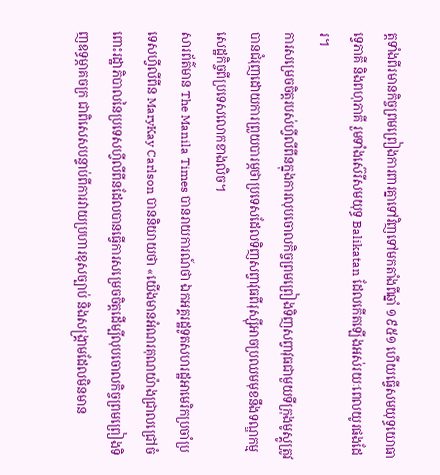ត្តទាំងពីរមានកិច្ចព្រមព្រៀងការពារគ្នាទៅវិញទៅមកតាំងពីឆ្នាំ ១៩៥១ ហើយធ្វើសមយុទ្ធយោធាទ្វេភាគី និងពហុភាគី រួមទាំងស៊េរីសមយុទ្ធ Balikatan ដែលកើតឡើងអស់រយៈពេលយូរផងដែរ។
ការសម្រេចចិត្តរបស់ហ្វីលីពីនក្នុងការលុបចោលកិច្ចព្រមព្រៀងទិញសព្វាវុធជាមួយទីក្រុងមូស្គូត្រូវបានជំរុញដោយការព្រួយបារម្ភថាប្រទេសដែលទិញសព្វាវុធពីរុស្ស៊ីអាចប្រឈមមុខនឹងទណ្ឌកម្មសេដ្ឋកិច្ចពីប្រទេសលោកខាងលិច។
សារព័ត៌មាន The Manila Times បានរាយការណ៍ថា ឯកអគ្គរដ្ឋទូតសហរដ្ឋអាមេរិកប្រចាំប្រទេសហ្វីលីពីន MaryKay Carlson បាននិយាយថា «យើងមានអំណរគុណយ៉ាងជ្រាលជ្រៅចំពោះរដ្ឋាភិបាលនៃប្រទេសហ្វីលីពីនដែលបានធ្វើការសម្រេចចិត្តដើម្បីលុបចោលកិច្ចព្រមព្រៀងទិញឧទ្ធម្ភាគចក្រ ជាពិសេសបន្ទាប់ពីការវាយប្រហារខុសច្បាប់ និងសង្គ្រាមដែលមិនមាន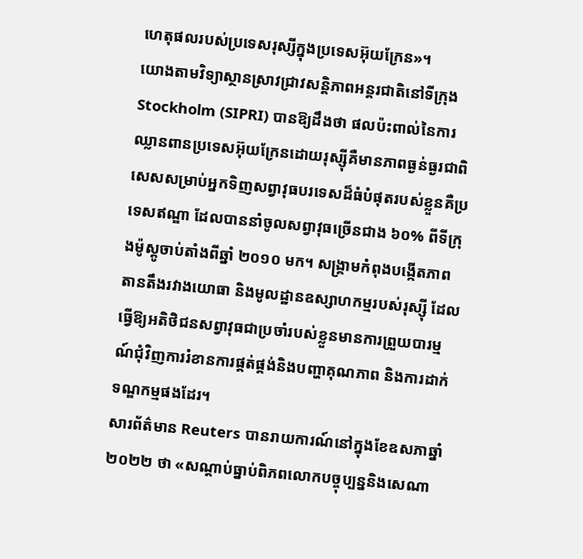ហេតុផលរបស់ប្រទេសរុស្សីក្នុងប្រទេសអ៊ុយក្រែន»។
យោងតាមវិទ្យាស្ថានស្រាវជ្រាវសន្តិភាពអន្តរជាតិនៅទីក្រុង Stockholm (SIPRI) បានឱ្យដឹងថា ផលប៉ះពាល់នៃការឈ្លានពានប្រទេសអ៊ុយក្រែនដោយរុស្ស៊ីគឺមានភាពធ្ងន់ធ្ងរជាពិសេសសម្រាប់អ្នកទិញសព្វាវុធបរទេសដ៏ធំបំផុតរបស់ខ្លួនគឺប្រទេសឥណ្ឌា ដែលបាននាំចូលសព្វាវុធច្រើនជាង ៦០% ពីទីក្រុងម៉ូស្គូចាប់តាំងពីឆ្នាំ ២០១០ មក។ សង្គ្រាមកំពុងបង្កើតភាពតានតឹងរវាងយោធា និងមូលដ្ឋានឧស្សាហកម្មរបស់រុស្ស៊ី ដែលធ្វើឱ្យអតិថិជនសព្វាវុធជាប្រចាំរបស់ខ្លួនមានការព្រួយបារម្មណ៍ជុំវិញការរំខានការផ្គត់ផ្គង់និងបញ្ហាគុណភាព និងការដាក់ទណ្ឌកម្មផងដែរ។
សារព័ត៌មាន Reuters បានរាយការណ៍នៅក្នុងខែឧសភាឆ្នាំ ២០២២ ថា «សណ្តាប់ធ្នាប់ពិភពលោកបច្ចុប្បន្ននិងសេណា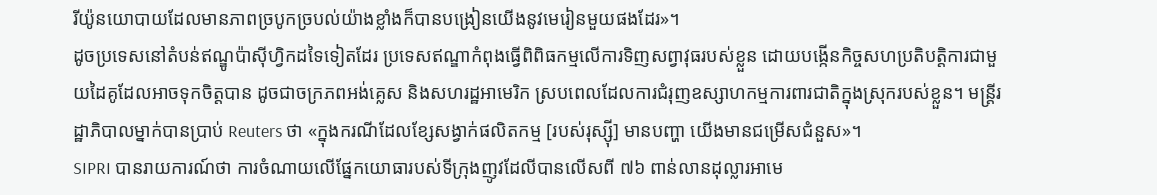រីយ៉ូនយោបាយដែលមានភាពច្របូកច្របល់យ៉ាងខ្លាំងក៏បានបង្រៀនយើងនូវមេរៀនមួយផងដែរ»។
ដូចប្រទេសនៅតំបន់ឥណ្ឌូប៉ាស៊ីហ្វិកដទៃទៀតដែរ ប្រទេសឥណ្ឌាកំពុងធ្វើពិពិធកម្មលើការទិញសព្វាវុធរបស់ខ្លួន ដោយបង្កើនកិច្ចសហប្រតិបត្តិការជាមួយដៃគូដែលអាចទុកចិត្តបាន ដូចជាចក្រភពអង់គ្លេស និងសហរដ្ឋអាមេរិក ស្របពេលដែលការជំរុញឧស្សាហកម្មការពារជាតិក្នុងស្រុករបស់ខ្លួន។ មន្ត្រីរដ្ឋាភិបាលម្នាក់បានប្រាប់ Reuters ថា «ក្នុងករណីដែលខ្សែសង្វាក់ផលិតកម្ម [របស់រុស្ស៊ី] មានបញ្ហា យើងមានជម្រើសជំនួស»។
SIPRI បានរាយការណ៍ថា ការចំណាយលើផ្នែកយោធារបស់ទីក្រុងញូវដែលីបានលើសពី ៧៦ ពាន់លានដុល្លារអាមេ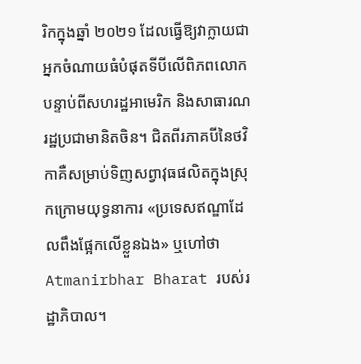រិកក្នុងឆ្នាំ ២០២១ ដែលធ្វើឱ្យវាក្លាយជាអ្នកចំណាយធំបំផុតទីបីលើពិភពលោកបន្ទាប់ពីសហរដ្ឋអាមេរិក និងសាធារណរដ្ឋប្រជាមានិតចិន។ ជិតពីរភាគបីនៃថវិកាគឺសម្រាប់ទិញសព្វាវុធផលិតក្នុងស្រុកក្រោមយុទ្ធនាការ «ប្រទេសឥណ្ឌាដែលពឹងផ្អែកលើខ្លួនឯង» ឬហៅថា Atmanirbhar Bharat របស់រដ្ឋាភិបាល។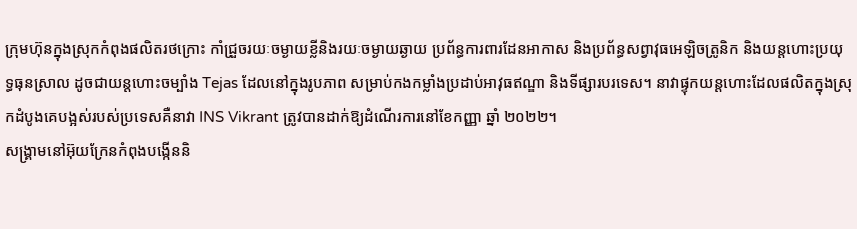ក្រុមហ៊ុនក្នុងស្រុកកំពុងផលិតរថក្រោះ កាំជ្រួចរយៈចម្ងាយខ្លីនិងរយៈចម្ងាយឆ្ងាយ ប្រព័ន្ធការពារដែនអាកាស និងប្រព័ន្ធសព្វាវុធអេឡិចត្រូនិក និងយន្តហោះប្រយុទ្ធធុនស្រាល ដូចជាយន្តហោះចម្បាំង Tejas ដែលនៅក្នុងរូបភាព សម្រាប់កងកម្លាំងប្រដាប់អាវុធឥណ្ឌា និងទីផ្សារបរទេស។ នាវាផ្ទុកយន្តហោះដែលផលិតក្នុងស្រុកដំបូងគេបង្អស់របស់ប្រទេសគឺនាវា INS Vikrant ត្រូវបានដាក់ឱ្យដំណើរការនៅខែកញ្ញា ឆ្នាំ ២០២២។
សង្គ្រាមនៅអ៊ុយក្រែនកំពុងបង្កើននិ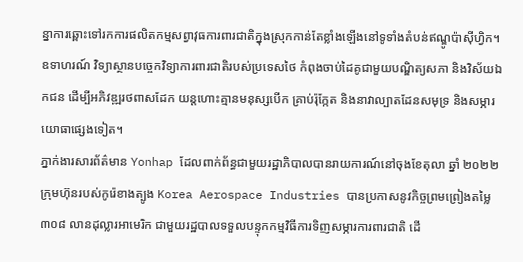ន្នាការឆ្ពោះទៅរកការផលិតកម្មសព្វាវុធការពារជាតិក្នុងស្រុកកាន់តែខ្លាំងឡើងនៅទូទាំងតំបន់ឥណ្ឌូប៉ាស៊ីហ្វិក។ ឧទាហរណ៍ វិទ្យាស្ថានបច្ចេកវិទ្យាការពារជាតិរបស់ប្រទេសថៃ កំពុងចាប់ដៃគូជាមួយបណ្ឌិត្យសភា និងវិស័យឯកជន ដើម្បីអភិវឌ្ឍរថពាសដែក យន្តហោះគ្មានមនុស្សបើក គ្រាប់រ៉ុក្កែត និងនាវាល្បាតដែនសមុទ្រ និងសម្ភារយោធាផ្សេងទៀត។
ភ្នាក់ងារសារព័ត៌មាន Yonhap ដែលពាក់ព័ន្ធជាមួយរដ្ឋាភិបាលបានរាយការណ៍នៅចុងខែតុលា ឆ្នាំ ២០២២ ក្រុមហ៊ុនរបស់កូរ៉េខាងត្បូង Korea Aerospace Industries បានប្រកាសនូវកិច្ចព្រមព្រៀងតម្លៃ ៣០៨ លានដុល្លារអាមេរិក ជាមួយរដ្ឋបាលទទួលបន្ទុកកម្មវិធីការទិញសម្ភារការពារជាតិ ដើ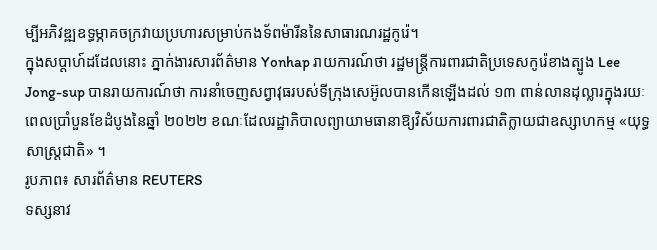ម្បីអភិវឌ្ឍឧទ្ធម្ភាគចក្រវាយប្រហារសម្រាប់កងទ័ពម៉ារីននៃសាធារណរដ្ឋកូរ៉េ។
ក្នុងសប្តាហ៍ដដែលនោះ ភ្នាក់ងារសារព័ត៌មាន Yonhap រាយការណ៍ថា រដ្ឋមន្ត្រីការពារជាតិប្រទេសកូរ៉េខាងត្បូង Lee Jong-sup បានរាយការណ៍ថា ការនាំចេញសព្វាវុធរបស់ទីក្រុងសេអ៊ូលបានកើនឡើងដល់ ១៣ ពាន់លានដុល្លារក្នុងរយៈពេលប្រាំបួនខែដំបូងនៃឆ្នាំ ២០២២ ខណៈដែលរដ្ឋាភិបាលព្យាយាមធានាឱ្យវិស័យការពារជាតិក្លាយជាឧស្សាហកម្ម «យុទ្ធសាស្ត្រជាតិ» ។
រូបភាព៖ សារព័ត៌មាន REUTERS
ទស្សនាវ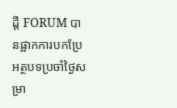ដ្តី FORUM បានផ្អាកការបកប្រែអត្ថបទប្រចាំថ្ងៃសម្រា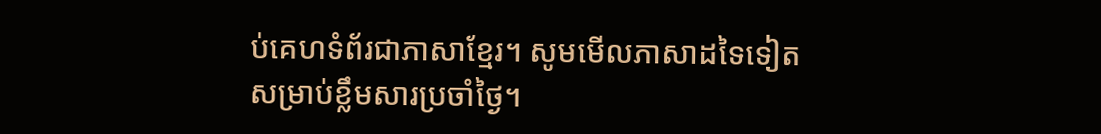ប់គេហទំព័រជាភាសាខ្មែរ។ សូមមើលភាសាដទៃទៀតសម្រាប់ខ្លឹមសារប្រចាំថ្ងៃ។